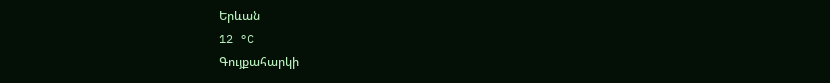Երևան
12 °C
Գույքահարկի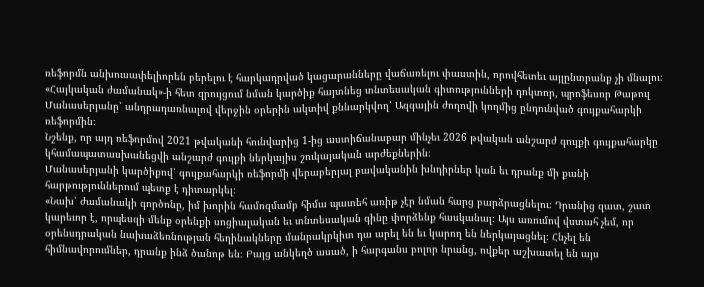ռեֆորմն անխուսափելիորեն բերելու է հարկադրված կացարանները վաճառելու փաստին, որովհետեւ այլընտրանք չի մնալու։ «Հայկական ժամանակ»-ի հետ զրույցում նման կարծիք հայտնեց տնտեսական գիտությունների դոկտոր, պրոֆեսոր Թաթուլ Մանասերյանը՝ անդրադառնալով վերջին օրերին ակտիվ քննարկվող՝ Ազգային ժողովի կողմից ընդունված գույքահարկի ռեֆորմին։
Նշենք, որ այդ ռեֆորմով 2021 թվականի հունվարից 1-ից աստիճանաբար մինչեւ 2026 թվական անշարժ գույքի գույքահարկը կհամապատասխանեցվի անշարժ գույքի ներկայիս շուկայական արժեքներին։
Մանասերյանի կարծիքով՝ գույքահարկի ռեֆորմի վերաբերյալ բավականին խնդիրներ կան եւ դրանք մի քանի հարթություններում պետք է դիտարկել։
«Նախ՝ ժամանակի գործոնը, իմ խորին համոզմամբ հիմա պատեհ առիթ չէր նման հարց բարձրացնելու։ Դրանից զատ, շատ կարեւոր է, որպեսզի մենք օրենքի սոցիալական եւ տնտեսական գինը փորձենք հասկանալ։ Այս առումով վստահ չեմ, որ օրենսդրական նախաձեռնության հեղինակները մանրակրկիտ դա արել են եւ կարող են ներկայացնել։ Հնչել են հիմնավորումներ, դրանք ինձ ծանոթ են։ Բայց անկեղծ ասած, ի հարգանս բոլոր նրանց, ովքեր աշխատել են այս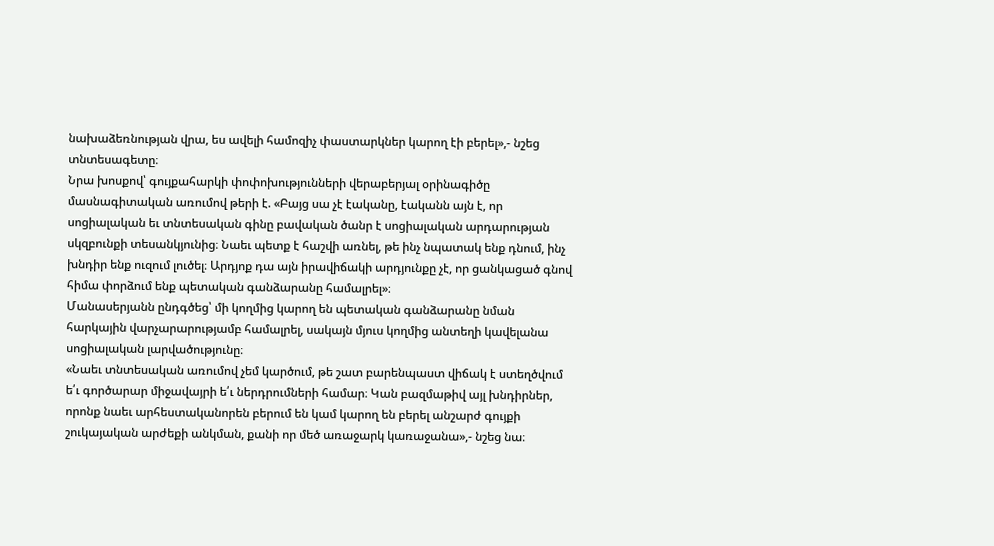նախաձեռնության վրա, ես ավելի համոզիչ փաստարկներ կարող էի բերել»,- նշեց տնտեսագետը։
Նրա խոսքով՝ գույքահարկի փոփոխությունների վերաբերյալ օրինագիծը մասնագիտական առումով թերի է. «Բայց սա չէ էականը, էականն այն է, որ սոցիալական եւ տնտեսական գինը բավական ծանր է սոցիալական արդարության սկզբունքի տեսանկյունից։ Նաեւ պետք է հաշվի առնել, թե ինչ նպատակ ենք դնում, ինչ խնդիր ենք ուզում լուծել։ Արդյոք դա այն իրավիճակի արդյունքը չէ, որ ցանկացած գնով հիմա փորձում ենք պետական գանձարանը համալրել»։
Մանասերյանն ընդգծեց՝ մի կողմից կարող են պետական գանձարանը նման հարկային վարչարարությամբ համալրել, սակայն մյուս կողմից անտեղի կավելանա սոցիալական լարվածությունը։
«Նաեւ տնտեսական առումով չեմ կարծում, թե շատ բարենպաստ վիճակ է ստեղծվում ե՛ւ գործարար միջավայրի ե՛ւ ներդրումների համար։ Կան բազմաթիվ այլ խնդիրներ, որոնք նաեւ արհեստականորեն բերում են կամ կարող են բերել անշարժ գույքի շուկայական արժեքի անկման, քանի որ մեծ առաջարկ կառաջանա»,- նշեց նա։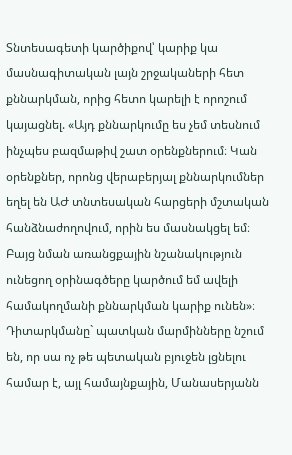Տնտեսագետի կարծիքով՝ կարիք կա մասնագիտական լայն շրջակաների հետ քննարկման, որից հետո կարելի է որոշում կայացնել. «Այդ քննարկումը ես չեմ տեսնում ինչպես բազմաթիվ շատ օրենքներում։ Կան օրենքներ, որոնց վերաբերյալ քննարկումներ եղել են ԱԺ տնտեսական հարցերի մշտական հանձնաժողովում, որին ես մասնակցել եմ։ Բայց նման առանցքային նշանակություն ունեցող օրինագծերը կարծում եմ ավելի համակողմանի քննարկման կարիք ունեն»։
Դիտարկմանը` պատկան մարմինները նշում են, որ սա ոչ թե պետական բյուջեն լցնելու համար է, այլ համայնքային, Մանասերյանն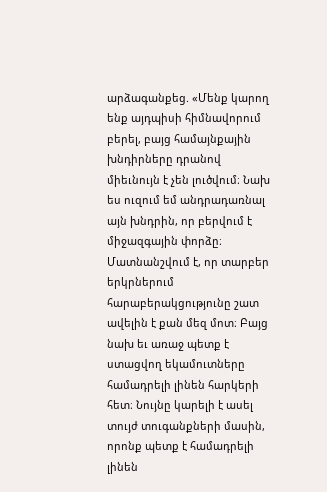արձագանքեց. «Մենք կարող ենք այդպիսի հիմնավորում բերել, բայց համայնքային խնդիրները դրանով միեւնույն է չեն լուծվում։ Նախ ես ուզում եմ անդրադառնալ այն խնդրին, որ բերվում է միջազգային փորձը։ Մատնանշվում է, որ տարբեր երկրներում հարաբերակցությունը շատ ավելին է քան մեզ մոտ։ Բայց նախ եւ առաջ պետք է ստացվող եկամուտները համադրելի լինեն հարկերի հետ։ Նույնը կարելի է ասել տույժ տուգանքների մասին, որոնք պետք է համադրելի լինեն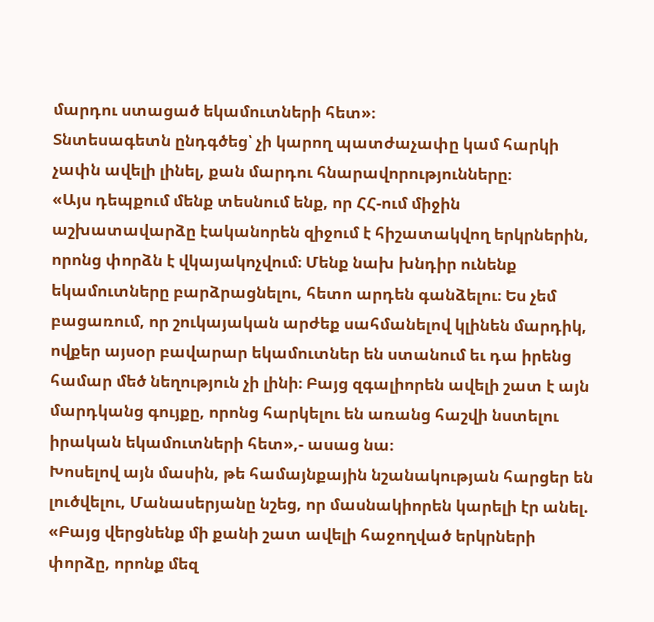մարդու ստացած եկամուտների հետ»։
Տնտեսագետն ընդգծեց՝ չի կարող պատժաչափը կամ հարկի չափն ավելի լինել, քան մարդու հնարավորությունները։
«Այս դեպքում մենք տեսնում ենք, որ ՀՀ-ում միջին աշխատավարձը էականորեն զիջում է հիշատակվող երկրներին, որոնց փորձն է վկայակոչվում։ Մենք նախ խնդիր ունենք եկամուտները բարձրացնելու, հետո արդեն գանձելու։ Ես չեմ բացառում, որ շուկայական արժեք սահմանելով կլինեն մարդիկ, ովքեր այսօր բավարար եկամուտներ են ստանում եւ դա իրենց համար մեծ նեղություն չի լինի։ Բայց զգալիորեն ավելի շատ է այն մարդկանց գույքը, որոնց հարկելու են առանց հաշվի նստելու իրական եկամուտների հետ»,- ասաց նա։
Խոսելով այն մասին, թե համայնքային նշանակության հարցեր են լուծվելու, Մանասերյանը նշեց, որ մասնակիորեն կարելի էր անել. «Բայց վերցնենք մի քանի շատ ավելի հաջողված երկրների փորձը, որոնք մեզ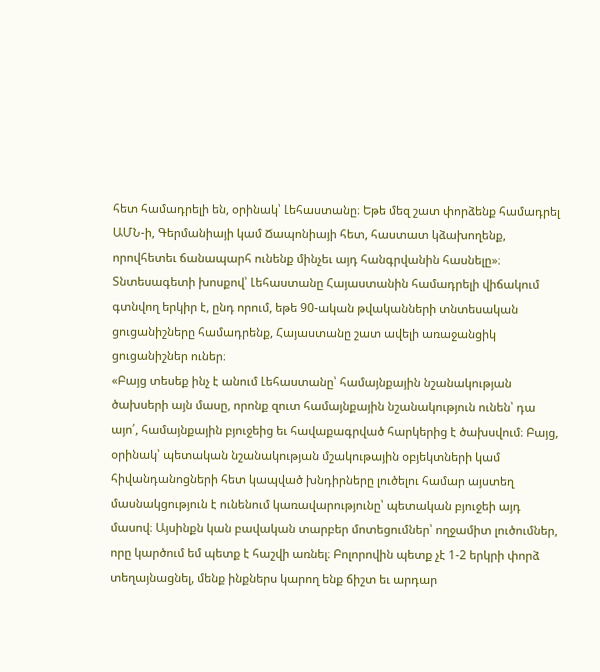հետ համադրելի են, օրինակ՝ Լեհաստանը։ Եթե մեզ շատ փորձենք համադրել ԱՄՆ-ի, Գերմանիայի կամ Ճապոնիայի հետ, հաստատ կձախողենք, որովհետեւ ճանապարհ ունենք մինչեւ այդ հանգրվանին հասնելը»։
Տնտեսագետի խոսքով՝ Լեհաստանը Հայաստանին համադրելի վիճակում գտնվող երկիր է, ընդ որում, եթե 90-ական թվականների տնտեսական ցուցանիշները համադրենք, Հայաստանը շատ ավելի առաջանցիկ ցուցանիշներ ուներ։
«Բայց տեսեք ինչ է անում Լեհաստանը՝ համայնքային նշանակության ծախսերի այն մասը, որոնք զուտ համայնքային նշանակություն ունեն՝ դա այո՛, համայնքային բյուջեից եւ հավաքագրված հարկերից է ծախսվում։ Բայց, օրինակ՝ պետական նշանակության մշակութային օբյեկտների կամ հիվանդանոցների հետ կապված խնդիրները լուծելու համար այստեղ մասնակցություն է ունենում կառավարությունը՝ պետական բյուջեի այդ մասով։ Այսինքն կան բավական տարբեր մոտեցումներ՝ ողջամիտ լուծումներ, որը կարծում եմ պետք է հաշվի առնել։ Բոլորովին պետք չէ 1-2 երկրի փորձ տեղայնացնել, մենք ինքներս կարող ենք ճիշտ եւ արդար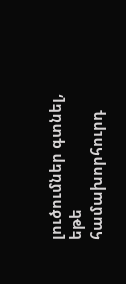լուծումներ գտնել, եթե համախորհուրդ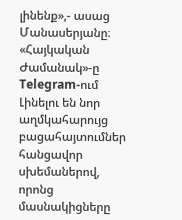լինենք»,- ասաց Մանասերյանը։
«Հայկական Ժամանակ»-ը Telegram-ում
Լինելու են նոր աղմկահարույց բացահայտումներ հանցավոր սխեմաներով, որոնց մասնակիցները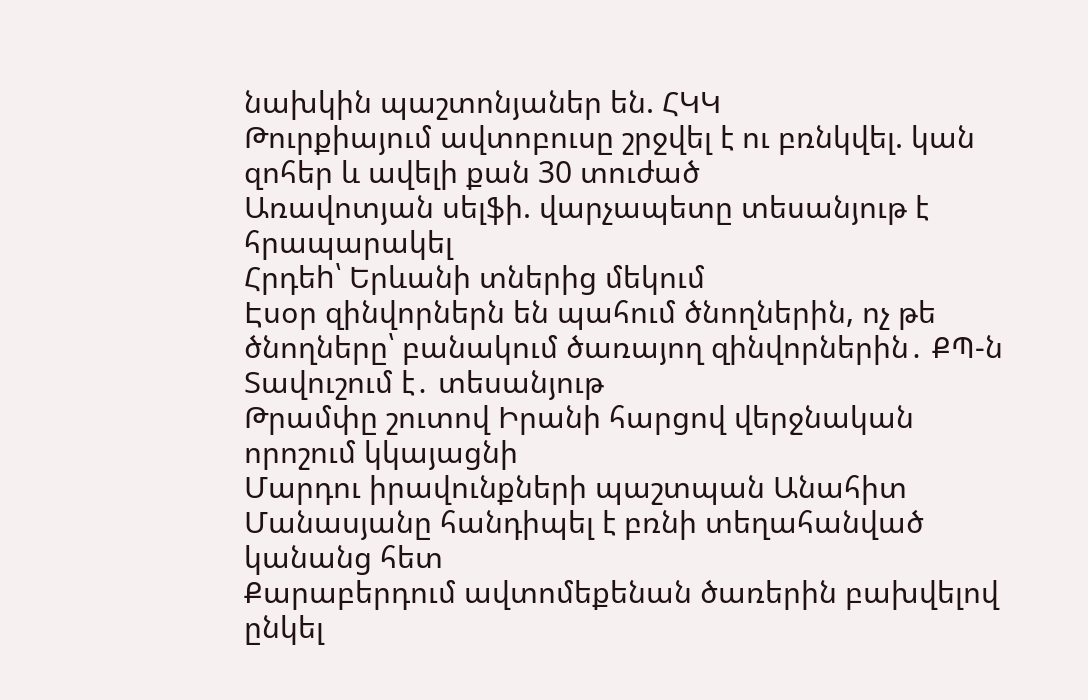նախկին պաշտոնյաներ են. ՀԿԿ
Թուրքիայում ավտոբուսը շրջվել է ու բռնկվել. կան զոհեր և ավելի քան 30 տուժած
Առավոտյան սելֆի. վարչապետը տեսանյութ է հրապարակել
Հրդեh՝ Երևանի տներից մեկում
Էսօր զինվորներն են պահում ծնողներին, ոչ թե ծնողները՝ բանակում ծառայող զինվորներին․ ՔՊ-ն Տավուշում է․ տեսանյութ
Թրամփը շուտով Իրանի հարցով վերջնական որոշում կկայացնի
Մարդու իրավունքների պաշտպան Անահիտ Մանասյանը հանդիպել է բռնի տեղահանված կանանց հետ
Քարաբերդում ավտոմեքենան ծառերին բախվելով ընկել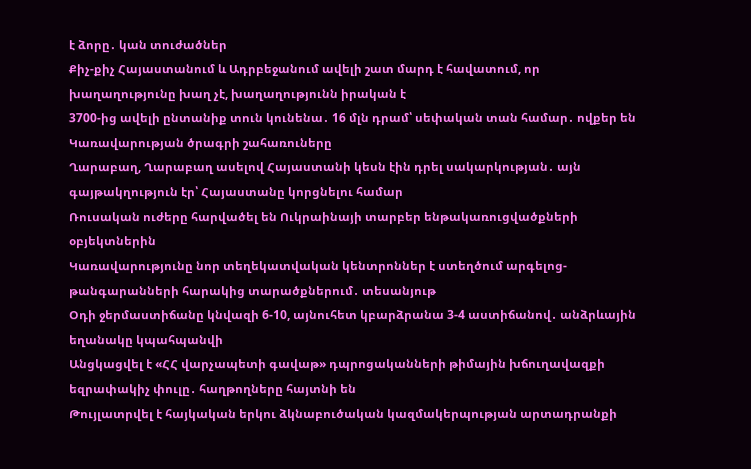է ձորը․ կան տուժածներ
Քիչ-քիչ Հայաստանում և Ադրբեջանում ավելի շատ մարդ է հավատում, որ խաղաղությունը խաղ չէ, խաղաղությունն իրական է
3700-ից ավելի ընտանիք տուն կունենա․ 16 մլն դրամ՝ սեփական տան համար․ ովքեր են Կառավարության ծրագրի շահառուները
Ղարաբաղ, Ղարաբաղ ասելով Հայաստանի կեսն էին դրել սակարկության․ այն գայթակղություն էր՝ Հայաստանը կորցնելու համար
Ռուսական ուժերը հարվածել են Ուկրաինայի տարբեր ենթակառուցվածքների օբյեկտներին
Կառավարությունը նոր տեղեկատվական կենտրոններ է ստեղծում արգելոց-թանգարանների հարակից տարածքներում․ տեսանյութ
Օդի ջերմաստիճանը կնվազի 6-10, այնուհետ կբարձրանա 3-4 աստիճանով․ անձրևային եղանակը կպահպանվի
Անցկացվել է «ՀՀ վարչապետի գավաթ» դպրոցականների թիմային խճուղավազքի եզրափակիչ փուլը․ հաղթողները հայտնի են
Թույլատրվել է հայկական երկու ձկնաբուծական կազմակերպության արտադրանքի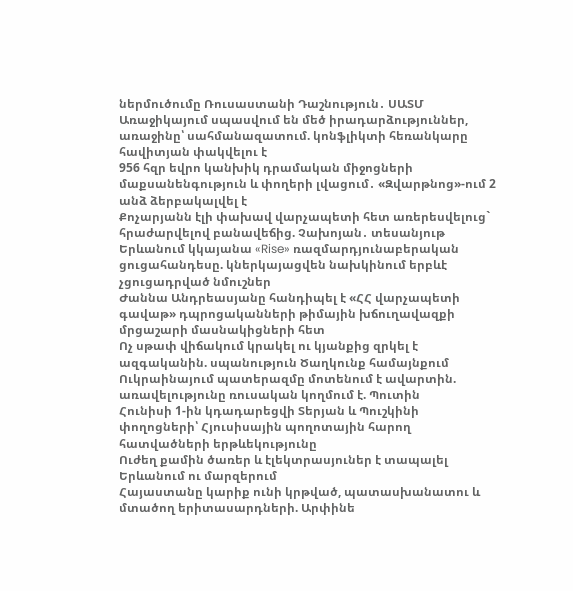ներմուծումը Ռուսաստանի Դաշնություն․ ՍԱՏՄ
Առաջիկայում սպասվում են մեծ իրադարձություններ, առաջինը՝ սահմանազատում. կոնֆլիկտի հեռանկարը հավիտյան փակվելու է
956 հզր եվրո կանխիկ դրամական միջոցների մաքսանենգություն և փողերի լվացում․ «Զվարթնոց»-ում 2 անձ ձերբակալվել է
Քոչարյանն էլի փախավ վարչապետի հետ առերեսվելուց` հրաժարվելով բանավեճից. Չախոյան․ տեսանյութ
Երևանում կկայանա «Rise» ռազմարդյունաբերական ցուցահանդեսը. կներկայացվեն նախկինում երբևէ չցուցադրված նմուշներ
Ժաննա Անդրեասյանը հանդիպել է «ՀՀ վարչապետի գավաթ» դպրոցականների թիմային խճուղավազքի մրցաշարի մասնակիցների հետ
Ոչ սթափ վիճակում կրակել ու կյանքից զրկել է ազգականին. սպանություն Ծաղկունք համայնքում
Ուկրաինայում պատերազմը մոտենում է ավարտին. առավելությունը ռուսական կողմում է. Պուտին
Հունիսի 1-ին կդադարեցվի Տերյան և Պուշկինի փողոցների՝ Հյուսիսային պողոտային հարող հատվածների երթևեկությունը
Ուժեղ քամին ծառեր և էլեկտրասյուներ է տապալել Երևանում ու մարզերում
Հայաստանը կարիք ունի կրթված, պատասխանատու և մտածող երիտասարդների. Արփինե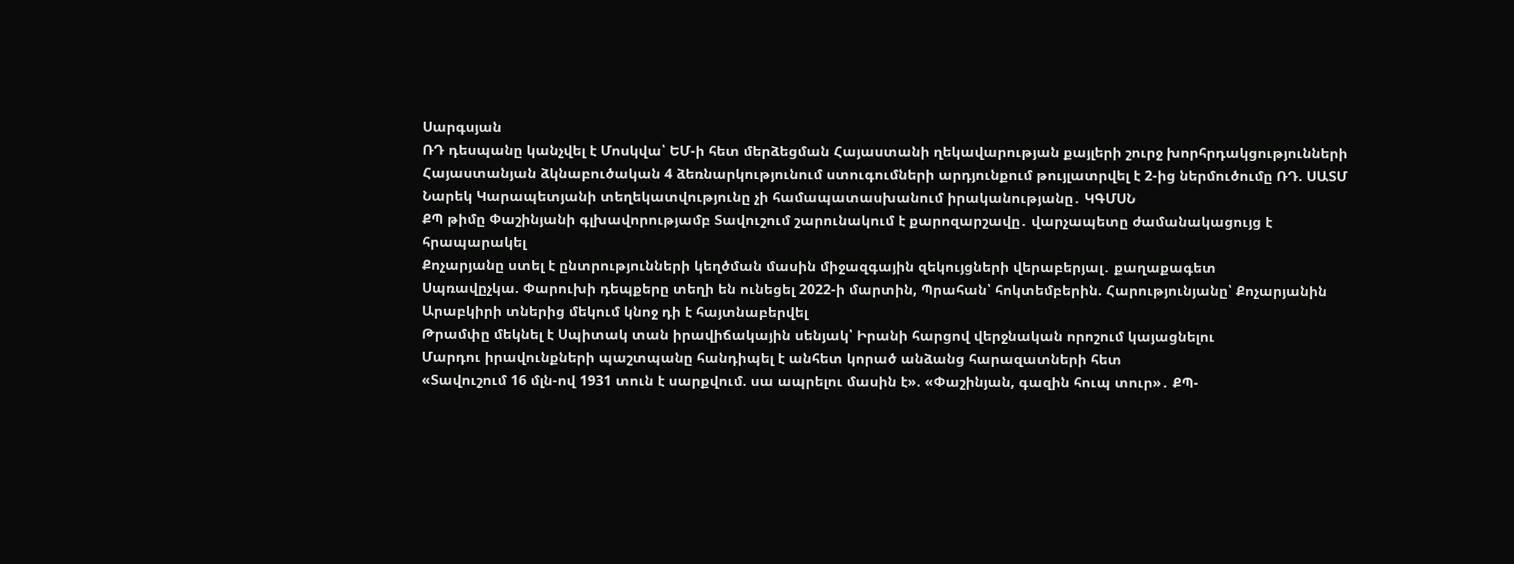Սարգսյան
ՌԴ դեսպանը կանչվել է Մոսկվա՝ ԵՄ-ի հետ մերձեցման Հայաստանի ղեկավարության քայլերի շուրջ խորհրդակցությունների
Հայաստանյան ձկնաբուծական 4 ձեռնարկությունում ստուգումների արդյունքում թույլատրվել է 2-ից ներմուծումը ՌԴ. ՍԱՏՄ
Նարեկ Կարապետյանի տեղեկատվությունը չի համապատասխանում իրականությանը․ ԿԳՄՍՆ
ՔՊ թիմը Փաշինյանի գլխավորությամբ Տավուշում շարունակում է քարոզարշավը․ վարչապետը ժամանակացույց է հրապարակել
Քոչարյանը ստել է ընտրությունների կեղծման մասին միջազգային զեկույցների վերաբերյալ․ քաղաքագետ
Սպռավըչկա. Փարուխի դեպքերը տեղի են ունեցել 2022-ի մարտին, Պրահան՝ հոկտեմբերին. Հարությունյանը՝ Քոչարյանին
Արաբկիրի տներից մեկում կնոջ դի է հայտնաբերվել
Թրամփը մեկնել է Սպիտակ տան իրավիճակային սենյակ՝ Իրանի հարցով վերջնական որոշում կայացնելու
Մարդու իրավունքների պաշտպանը հանդիպել է անհետ կորած անձանց հարազատների հետ
«Տավուշում 16 մլն-ով 1931 տուն է սարքվում. սա ապրելու մասին է». «Փաշինյան, գազին հուպ տուր»․ ՔՊ-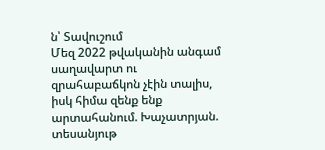ն՝ Տավուշում
Մեզ 2022 թվականին անգամ սաղավարտ ու զրահաբաճկոն չէին տալիս, իսկ հիմա զենք ենք արտահանում. Խաչատրյան. տեսանյութ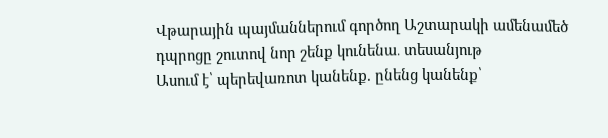Վթարային պայմաններում գործող Աշտարակի ամենամեծ դպրոցը շուտով նոր շենք կունենա․ տեսանյութ
Ասում է՝ պերեվառոտ կանենք. ընենց կանենք՝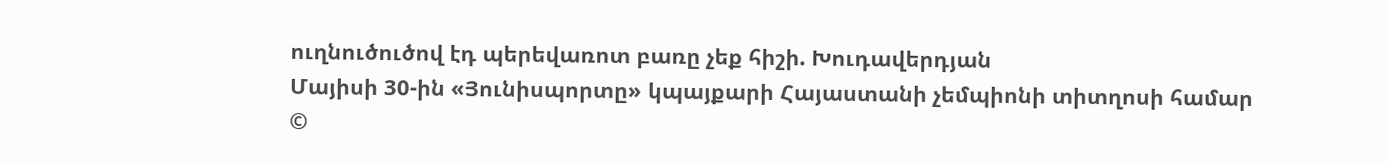ուղնուծուծով էդ պերեվառոտ բառը չեք հիշի. Խուդավերդյան
Մայիսի 30-ին «Յունիսպորտը» կպայքարի Հայաստանի չեմպիոնի տիտղոսի համար
©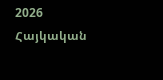2026 Հայկական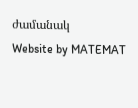ժամանակ
Website by MATEMAT